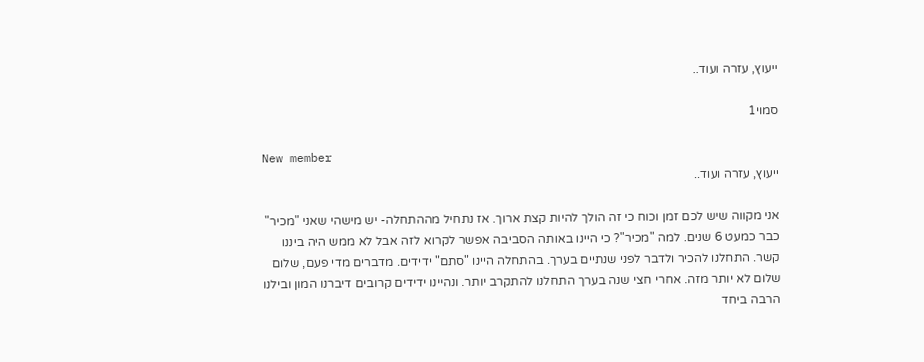ייעוץ, עזרה ועוד..

סמוי1

New member
ייעוץ, עזרה ועוד..

אני מקווה שיש לכם זמן וכוח כי זה הולך להיות קצת ארוך. אז נתחיל מההתחלה- יש מישהי שאני "מכיר" כבר כמעט 6 שנים. למה "מכיר"? כי היינו באותה הסביבה אפשר לקרוא לזה אבל לא ממש היה ביננו קשר. התחלנו להכיר ולדבר לפני שנתיים בערך. בהתחלה היינו "סתם" ידידים. מדברים מדי פעם, שלום שלום לא יותר מזה. אחרי חצי שנה בערך התחלנו להתקרב יותר. ונהיינו ידידים קרובים דיברנו המון ובילנו הרבה ביחד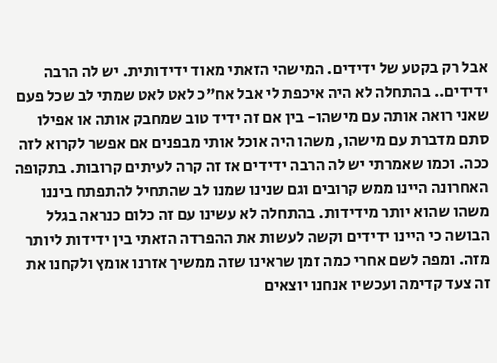אבל רק בקטע של ידידים. המישהי הזאתי מאוד ידידותית. יש לה הרבה ידידים.. בהתחלה לא היה איכפת לי אבל אח"כ לאט לאט שמתי לב שכל פעם שאני רואה אותה עם מישהו- בין אם זה ידיד טוב שמחבק אותה או אפילו סתם מדברת עם מישהו, משהו היה אוכל אותי מבפנים אם אפשר לקרוא לזה ככה. וכמו שאמרתי יש לה הרבה ידידים אז זה קרה לעיתים קרובות. בתקופה האחרונה היינו ממש קרובים וגם שנינו שמנו לב שהתחיל להתפתח ביננו משהו שהוא יותר מידידות. בהתחלה לא עשינו עם זה כלום כנראה בגלל הבושה כי היינו ידידים וקשה לעשות את ההפרדה הזאתי בין ידידות ליותר מזה. ומפה לשם אחרי כמה זמן שראינו שזה ממשיך אזרנו אומץ ולקחנו את זה צעד קדימה ועכשיו אנחנו יוצאים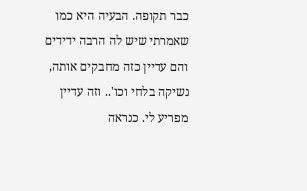כבר תקופה. הבעיה היא כמו שאמרתי שיש לה הרבה ידידים והם עדיין כזה מחבקים אותה, נשיקה בלחי וכו'.. וזה עדיין מפריע לי. כנראה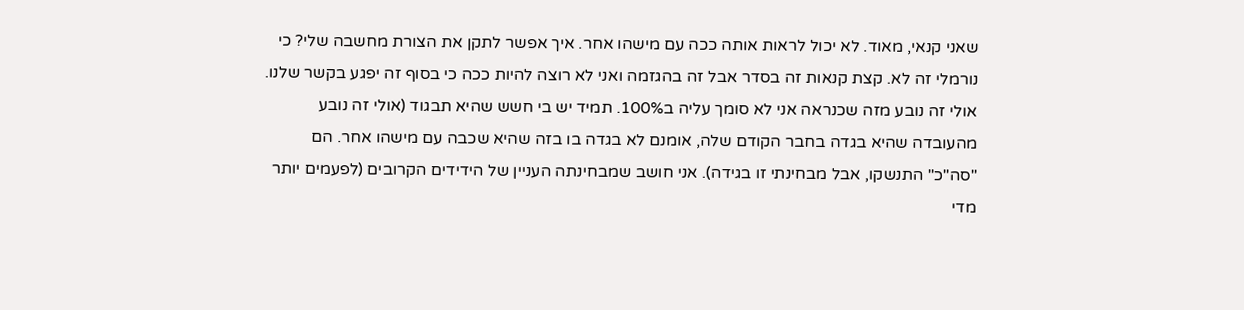שאני קנאי, מאוד. לא יכול לראות אותה ככה עם מישהו אחר. איך אפשר לתקן את הצורת מחשבה שלי? כי נורמלי זה לא. קצת קנאות זה בסדר אבל זה בהגזמה ואני לא רוצה להיות ככה כי בסוף זה יפגע בקשר שלנו. אולי זה נובע מזה שכנראה אני לא סומך עליה ב100%. תמיד יש בי חשש שהיא תבגוד (אולי זה נובע מהעובדה שהיא בגדה בחבר הקודם שלה, אומנם לא בגדה בו בזה שהיא שכבה עם מישהו אחר. הם "סה"כ" התנשקו, אבל מבחינתי זו בגידה). אני חושב שמבחינתה העניין של הידידים הקרובים (לפעמים יותר מדי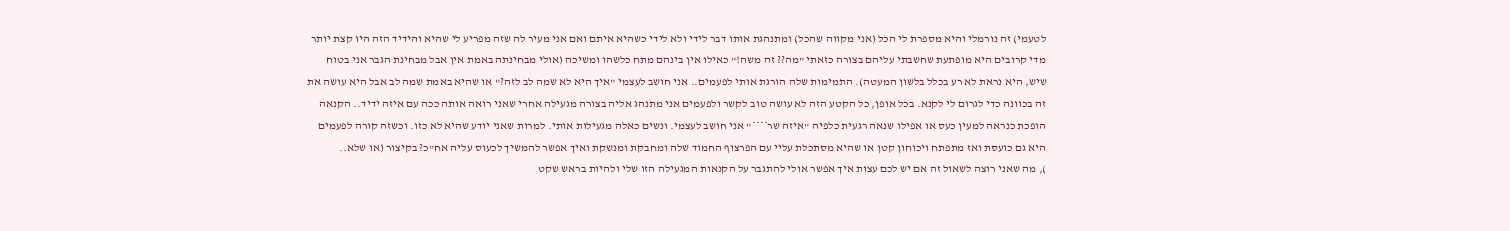לטעמי) זה נורמלי והיא מספרת לי הכל (אני מקווה שהכל) ומתנהגת אותו דבר לידי ולא לידי כשהיא איתם ואם אני מעיר לה שזה מפריע לי שהיא והידיד הזה היו קצת יותר מדי קרובים היא מופתעת שחשבתי עליהם בצורה כזאתי "מה?? זה משה!" כאילו אין בינהם מתח כלשהו ומשיכה (אולי מבחינתה באמת אין אבל מבחינת הגבר אני בטוח שיש, היא נראת לא רע בכלל בלשון המעטה). התמימות שלה הורגת אותי לפעמים.. אני חושב לעצמי "איך היא לא שמה לב לזה?" או שהיא באמת שמה לב אבל היא עושה את זה בכוונה כדי לגרום לי לקנא. בכל אופן, כל הקטע הזה לא עושה טוב לקשר ולפעמים אני מתנהג אליה בצורה מגעילה אחרי שאני רואה אותה ככה עם איזה ידיד.. הקנאה הופכת כנראה למעין כעס או אפילו שנאה רגעית כלפיה "איזה שר****" אני חושב לעצמי. ונשים כאלה מגעילות אותי. למרות שאני יודע שהיא לא כזו. וכשזה קורה לפעמים היא גם כועסת ואז מתפתח ויכוחון קטן או שהיא מסתכלת עליי עם הפרצוף החמוד שלה ומחבקת ומנשקת ואיך אפשר להמשיך לכעוס עליה אח"כ? בקיצור (או שלא..
), מה שאני רוצה לשאול זה אם יש לכם עצות איך אפשר אולי להתגבר על הקנאות המגעילה הזו שלי ולהיות בראש שקט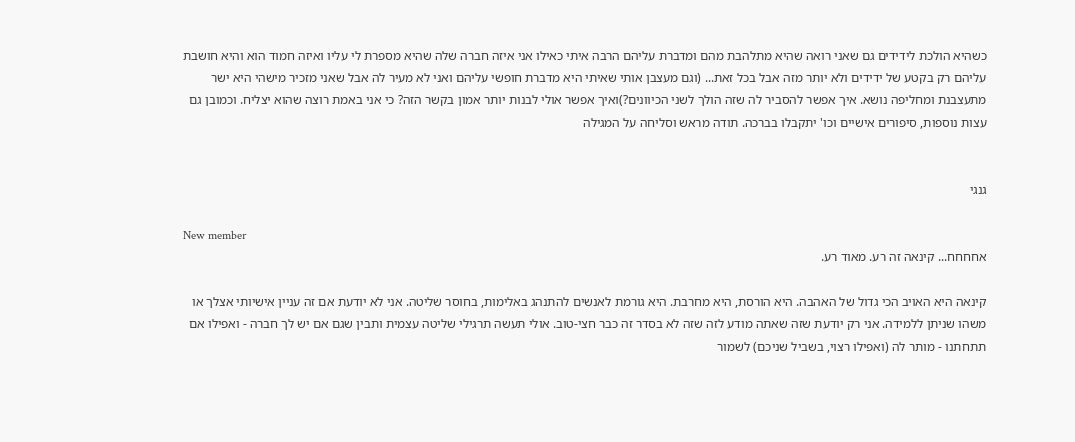כשהיא הולכת לידידים גם שאני רואה שהיא מתלהבת מהם ומדברת עליהם הרבה איתי כאילו אני איזה חברה שלה שהיא מספרת לי עליו ואיזה חמוד הוא והיא חושבת עליהם רק בקטע של ידידים ולא יותר מזה אבל בכל זאת... (וגם מעצבן אותי שאיתי היא מדברת חופשי עליהם ואני לא מעיר לה אבל שאני מזכיר מישהי היא ישר מתעצבנת ומחליפה נושא. איך אפשר להסביר לה שזה הולך לשני הכיוונים?)ואיך אפשר אולי לבנות יותר אמון בקשר הזה? כי אני באמת רוצה שהוא יצליח. וכמובן גם עצות נוספות, סיפורים אישיים וכו' יתקבלו בברכה. תודה מראש וסליחה על המגילה


גנגי

New member
אחחחח... קינאה זה רע. מאוד רע.

קינאה היא האויב הכי גדול של האהבה. היא הורסת, היא מחרבת. היא גורמת לאנשים להתנהג באלימות, בחוסר שליטה. אני לא יודעת אם זה עניין אישיותי אצלך או משהו שניתן ללמידה. אני רק יודעת שזה שאתה מודע לזה שזה לא בסדר זה כבר חצי-טוב. אולי תעשה תרגילי שליטה עצמית ותבין שגם אם יש לך חברה - ואפילו אם תתחתנו - מותר לה (ואפילו רצוי, בשביל שניכם) לשמור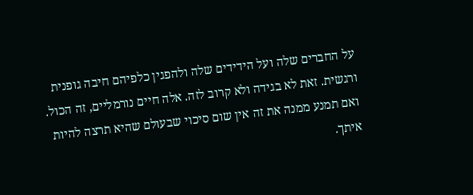על החברים שלה ועל הידידים שלה ולהפגין כלפיהם חיבה גופנית ורגשית. זאת לא בגידה ולא קרוב לזה. אלה חיים נורמליים, זה הכול. ואם תמנע ממנה את זה אין שום סיכוי שבעולם שהיא תרצה להיות איתך.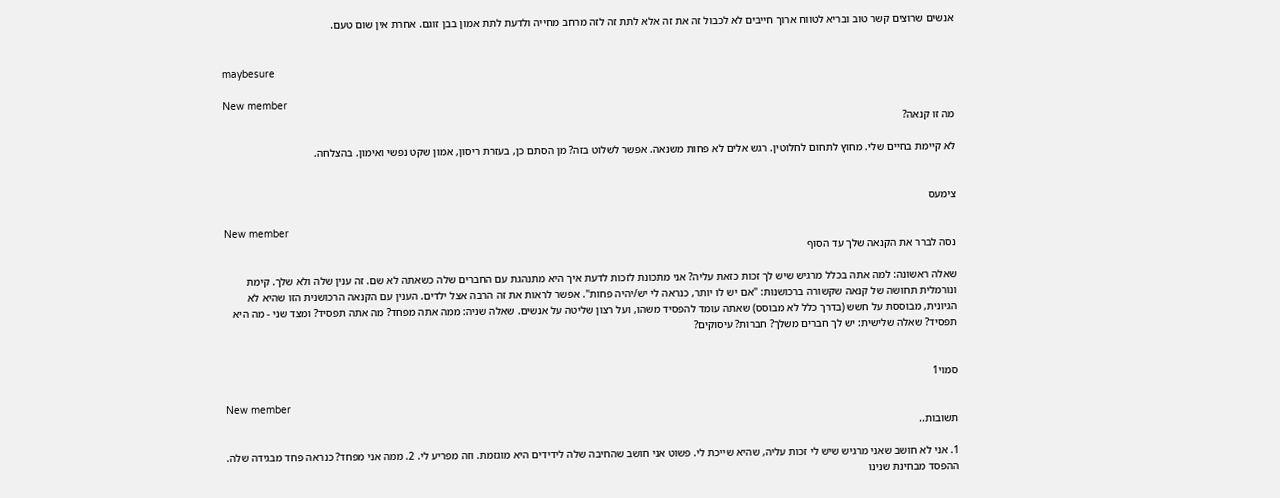אנשים שרוצים קשר טוב ובריא לטווח ארוך חייבים לא לכבול זה את זה אלא לתת זה לזה מרחב מחייה ולדעת לתת אמון בבן זוגם. אחרת אין שום טעם.


maybesure

New member
מה זו קנאה?

לא קיימת בחיים שלי. מחוץ לתחום לחלוטין. רגש אלים לא פחות משנאה. אפשר לשלוט בזה? מן הסתם כן, בעזרת ריסון, אמון שקט נפשי ואימון. בהצלחה.


צימעס

New member
נסה לברר את הקנאה שלך עד הסוף

שאלה ראשונה: למה אתה בכלל מרגיש שיש לך זכות כזאת עליה? אני מתכונת לזכות לדעת איך היא מתנהגת עם החברים שלה כשאתה לא שם. זה ענין שלה ולא שלך. קימת ונורמלית תחושה של קנאה שקשורה ברכושנות: "אם יש לו יותר, כנראה לי יש/יהיה פחות". אפשר לראות את זה הרבה אצל ילדים. הענין עם הקנאה הרכושנית הזו שהיא לא הגיונית, מבוססת על חשש (בדרך כלל לא מבוסס) שאתה עומד להפסיד משהו, ועל רצון שליטה על אנשים. שאלה שניה: ממה אתה מפחד? מה אתה תפסיד? ומצד שני - מה היא תפסיד? שאלה שלישית: יש לך חברים משלך? חברות? עיסוקים?


סמוי1

New member
תשובות..

1. אני לא חושב שאני מרגיש שיש לי זכות עליה, שהיא שייכת לי. פשוט אני חושב שהחיבה שלה לידידים היא מוגזמת. וזה מפריע לי. 2. ממה אני מפחד? כנראה פחד מבגידה שלה. ההפסד מבחינת שנינו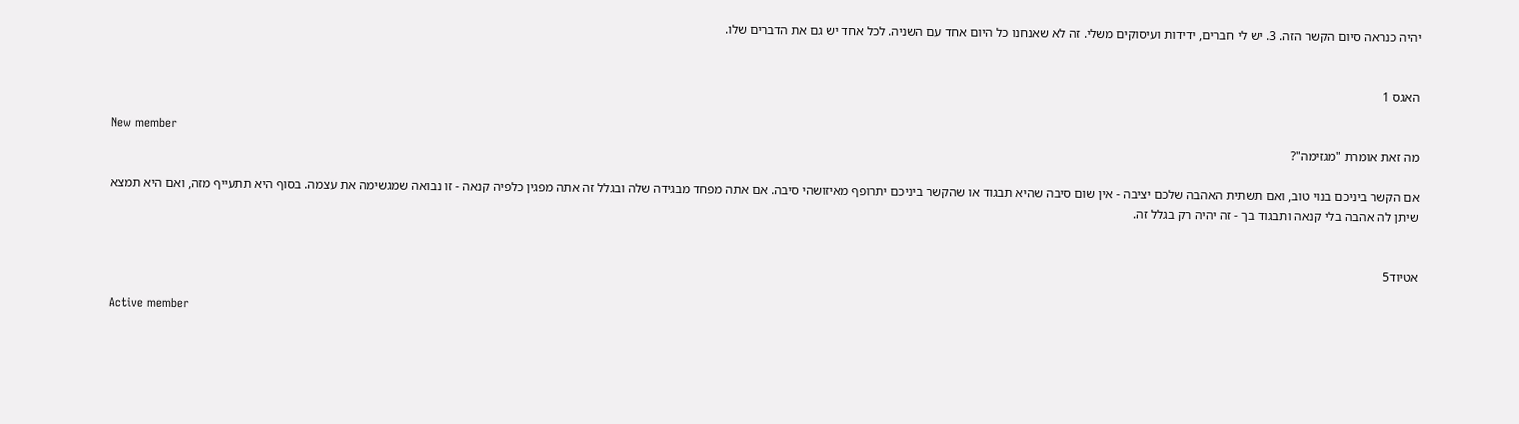יהיה כנראה סיום הקשר הזה. 3. יש לי חברים, ידידות ועיסוקים משלי. זה לא שאנחנו כל היום אחד עם השניה. לכל אחד יש גם את הדברים שלו.


האגס 1

New member
מה זאת אומרת "מגזימה"?

אם הקשר ביניכם בנוי טוב, ואם תשתית האהבה שלכם יציבה - אין שום סיבה שהיא תבגוד או שהקשר ביניכם יתרופף מאיזושהי סיבה. אם אתה מפחד מבגידה שלה ובגלל זה אתה מפגין כלפיה קנאה - זו נבואה שמגשימה את עצמה. בסוף היא תתעייף מזה, ואם היא תמצא שיתן לה אהבה בלי קנאה ותבגוד בך - זה יהיה רק בגלל זה.


אטיוד5

Active member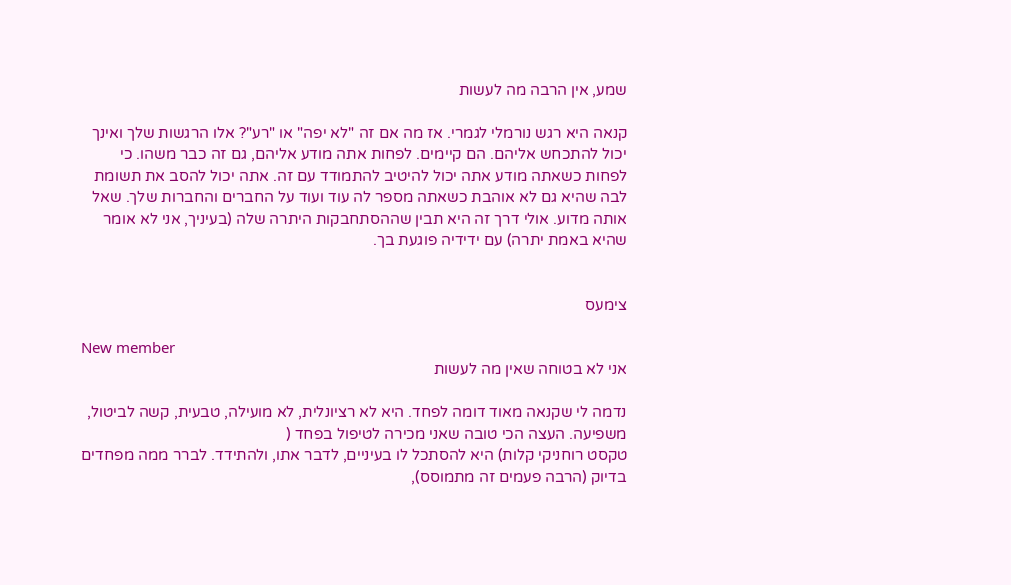שמע, אין הרבה מה לעשות

קנאה היא רגש נורמלי לגמרי. אז מה אם זה "לא יפה" או "רע"? אלו הרגשות שלך ואינך יכול להתכחש אליהם. הם קיימים. לפחות אתה מודע אליהם, גם זה כבר משהו. כי לפחות כשאתה מודע אתה יכול להיטיב להתמודד עם זה. אתה יכול להסב את תשומת לבה שהיא גם לא אוהבת כשאתה מספר לה עוד ועוד על החברים והחברות שלך. שאל אותה מדוע. אולי דרך זה היא תבין שההסתחבקות היתרה שלה (בעיניך, אני לא אומר שהיא באמת יתרה) עם ידידיה פוגעת בך.


צימעס

New member
אני לא בטוחה שאין מה לעשות

נדמה לי שקנאה מאוד דומה לפחד. היא לא רציונלית, לא מועילה, טבעית, קשה לביטול, משפיעה. העצה הכי טובה שאני מכירה לטיפול בפחד (
טקסט רוחניקי קלות) היא להסתכל לו בעיניים, לדבר אתו, ולהתידד. לברר ממה מפחדים בדיוק (הרבה פעמים זה מתמוסס),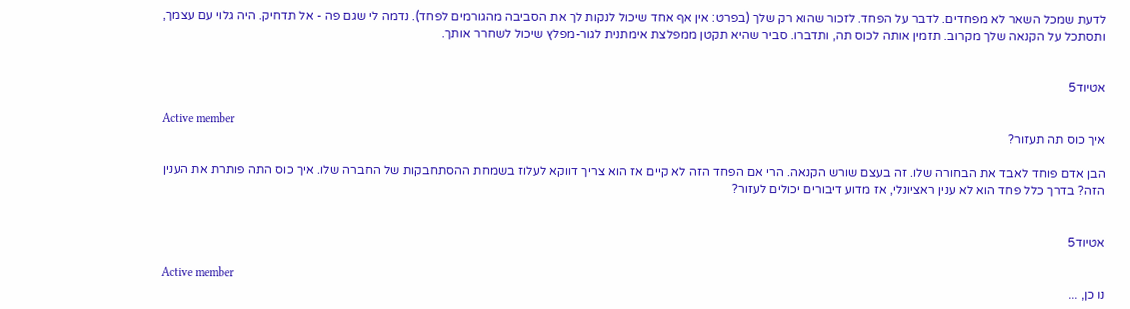לדעת שמכל השאר לא מפחדים. לדבר על הפחד. לזכור שהוא רק שלך (בפרט: אין אף אחד שיכול לנקות לך את הסביבה מהגורמים לפחד). נדמה לי שגם פה - אל תדחיק. היה גלוי עם עצמך, ותסתכל על הקנאה שלך מקרוב. תזמין אותה לכוס תה, ותדברו. סביר שהיא תקטן ממפלצת אימתנית לגור-מפלץ שיכול לשחרר אותך.


אטיוד5

Active member
איך כוס תה תעזור?

הבן אדם פוחד לאבד את הבחורה שלו. זה בעצם שורש הקנאה. הרי אם הפחד הזה לא קיים אז הוא צריך דווקא לעלוז בשמחת ההסתחבקות של החברה שלו. איך כוס התה פותרת את הענין הזה? בדרך כלל פחד הוא לא ענין ראציונלי, אז מדוע דיבורים יכולים לעזור?


אטיוד5

Active member
נו כן, ...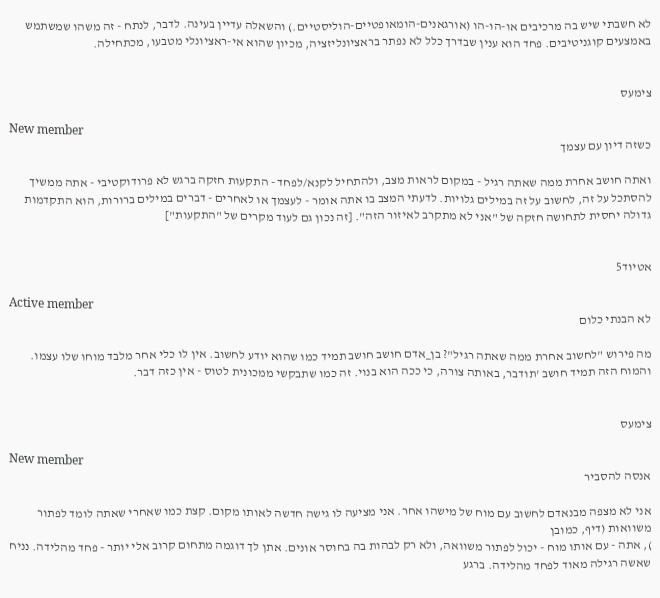לא חשבתי שיש בה מרכיבים או-הו-הו (אורגאנים-הומאופטיים-הוליסטיים.) והשאלה עדיין בעינה. לדבר, לנתח - זה משהו שמשתמש באמצעים קוגניטיבים. פחד הוא ענין שבדרך כלל לא נפתר בראציונליזציה, מכיון שהוא אי-ראציונלי מטבעו, מכתחילה.


צימעס

New member
כשזה דיון עם עצמך

ואתה חושב אחרת ממה שאתה רגיל - במקום לראות מצב, ולהתחיל לקנא/לפחד - התקעות חזקה ברגש לא פרודוקטיבי - אתה ממשיך להסתכל על זה, לחשוב על זה במילים גלויות. לדעתי המצב בו אתה אומר - לעצמך או לאחרים - דברים במילים ברורות, הוא התקדמות גדולה יחסית לתחושה חזקה של "אני לא מתקרב לאיזור הזה". [זה נכון גם לעוד מקרים של "התקעות"]


אטיוד5

Active member
לא הבנתי כלום

מה פירוש "לחשוב אחרת ממה שאתה רגיל"? בן_אדם חושב חושב תמיד כמו שהוא יודע לחשוב. אין לו כלי אחר מלבד מוחו שלו עצמו. והמוח הזה תמיד חושב 'תודבר, באותה צורה, כי ככה הוא בנוי. זה כמו שתבקשי ממכונית לטוס - אין כזה דבר.


צימעס

New member
אנסה להסביר

אני לא מצפה מבנאדם לחשוב עם מוח של מישהו אחר. אני מציעה לו גישה חדשה לאותו מקום. קצת כמו שאחרי שאתה לומד לפתור משוואות (דיף, כמובן
), אתה - עם אותו מוח - יכול לפתור משוואה, ולא רק לבהות בה בחוסר אונים. אתן לך דוגמה מתחום קרוב אלי יותר - פחד מהלידה. נניח שאשה רגילה מאוד לפחד מהלידה. ברגע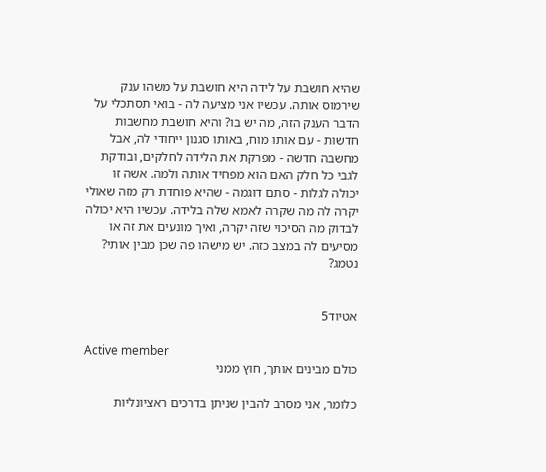שהיא חושבת על לידה היא חושבת על משהו ענק שירמוס אותה. עכשיו אני מציעה לה - בואי תסתכלי על הדבר הענק הזה, מה יש בו? והיא חושבת מחשבות חדשות - עם אותו מוח, באותו סגנון ייחודי לה, אבל מחשבה חדשה - מפרקת את הלידה לחלקים, ובודקת לגבי כל חלק האם הוא מפחיד אותה ולמה. אשה זו יכולה לגלות - סתם דוגמה - שהיא פוחדת רק מזה שאולי יקרה לה מה שקרה לאמא שלה בלידה. עכשיו היא יכולה לבדוק מה הסיכוי שזה יקרה, ואיך מונעים את זה או מסיעים לה במצב כזה. יש מישהו פה שכן מבין אותי? נטמג?


אטיוד5

Active member
כולם מבינים אותך, חוץ ממני

כלומר, אני מסרב להבין שניתן בדרכים ראציונליות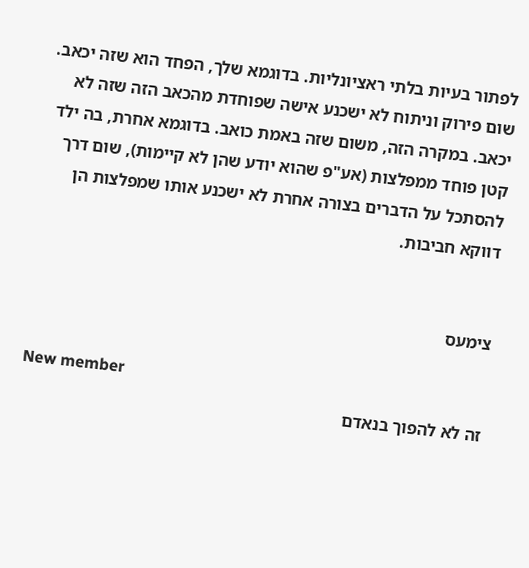לפתור בעיות בלתי ראציונליות. בדוגמא שלך, הפחד הוא שזה יכאב. שום פירוק וניתוח לא ישכנע אישה שפוחדת מהכאב הזה שזה לא יכאב. במקרה הזה, משום שזה באמת כואב. בדוגמא אחרת, בה ילד קטן פוחד ממפלצות (אע"פ שהוא יודע שהן לא קיימות), שום דרך להסתכל על הדברים בצורה אחרת לא ישכנע אותו שמפלצות הן דווקא חביבות.


צימעס

New member
זה לא להפוך בנאדם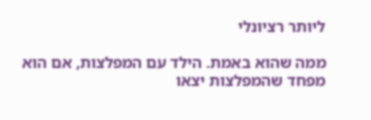ליותר רציונלי

ממה שהוא באמת. הילד עם המפלצות, אם הוא מפחד שהמפלצות יצאו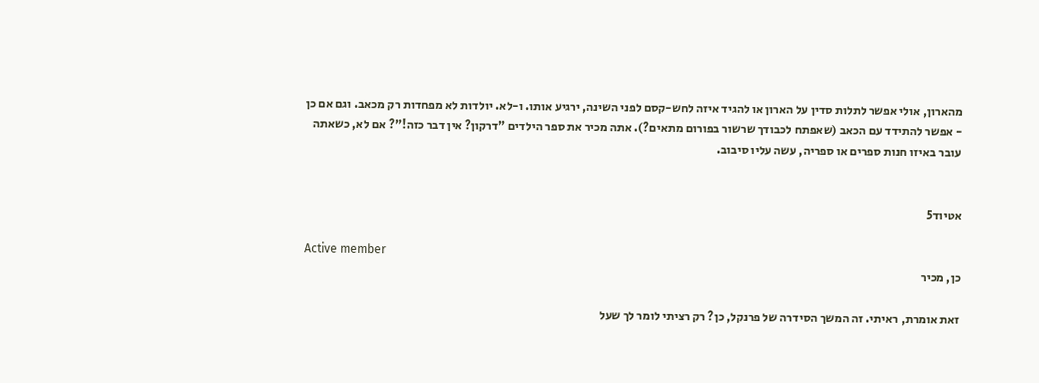מהארון, אולי אפשר לתלות סדין על הארון או להגיד איזה לחש-קסם לפני השינה, ירגיע אותו. ו-לא. יולדות לא מפחדות רק מכאב. וגם אם כן - אפשר להתידד עם הכאב (שאפתח לכבודך שרשור בפורום מתאים?). אתה מכיר את ספר הילדים "דרקון? אין דבר כזה!"? אם לא, כשאתה עובר באיזו חנות ספרים או ספריה, עשה עליו סיבוב.


אטיוד5

Active member
כן, מכיר

זאת אומרת, ראיתי. זה המשך הסידרה של פרנקל, כן? רק רציתי לומר לך שעל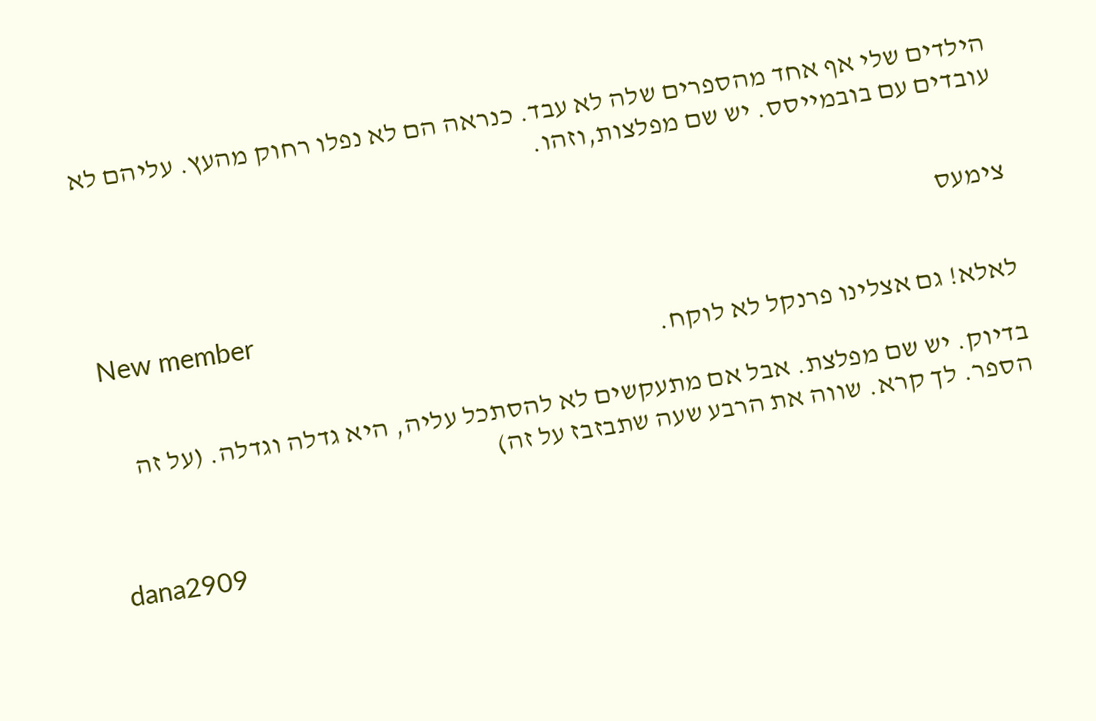הילדים שלי אף אחד מהספרים שלה לא עבד. כנראה הם לא נפלו רחוק מהעץ. עליהם לא עובדים עם בובמייסס. יש שם מפלצות,וזהו.


צימעס

New member
לאלא! גם אצלינו פרנקל לא לוקח.

בדיוק. יש שם מפלצת. אבל אם מתעקשים לא להסתכל עליה, היא גדלה וגדלה. (על זה הספר. לך קרא. שווה את הרבע שעה שתבזבז על זה)


dana2909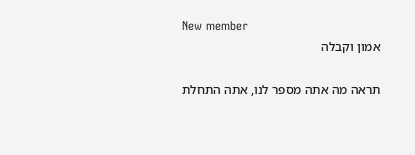New member
אמון וקבלה

תראה מה אתה מספר לנו, אתה התחלת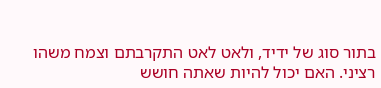בתור סוג של ידיד, ולאט לאט התקרבתם וצמח משהו רציני. האם יכול להיות שאתה חושש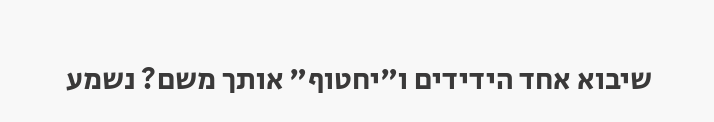שיבוא אחד הידידים ו"יחטוף" אותך משם? נשמע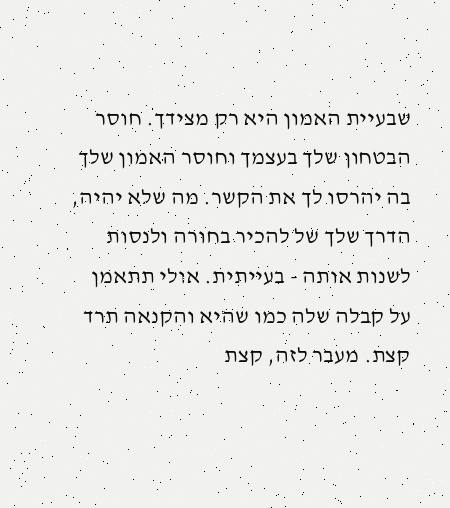שבעיית האמון היא רק מצידך. חוסר הבטחון שלך בעצמך וחוסר האמון שלך בה יהרסו לך את הקשר. מה שלא יהיה, הדרך שלך של להכיר בחורה ולנסות לשנות אותה - בעייתית. אולי תתאמן על קבלה שלה כמו שהיא והקנאה תרד קצת. מעבר לזה, קצת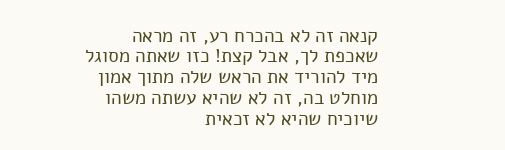קנאה זה לא בהכרח רע, זה מראה שאכפת לך, אבל קצת! כזו שאתה מסוגל מיד להוריד את הראש שלה מתוך אמון מוחלט בה, זה לא שהיא עשתה משהו שיוכיח שהיא לא זכאית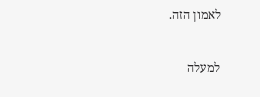לאמון הזה.

למעלה